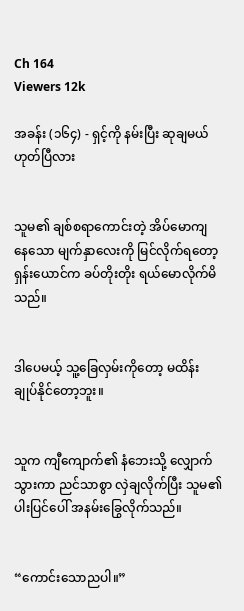Ch 164
Viewers 12k

အခန်း (၁၆၄) - ရှင့်ကို နမ်းပြီး ဆုချမယ် ဟုတ်ပြီလား


သူမ၏ ချစ်စရာကောင်းတဲ့ အိပ်မောကျနေသော မျက်နှာလေးကို မြင်လိုက်ရတော့ ရှန်းယောင်က ခပ်တိုးတိုး ရယ်မောလိုက်မိသည်။


ဒါပေမယ့် သူ့ခြေလှမ်းကိုတော့ မထိန်းချုပ်နိုင်တော့ဘူး။


သူက ကျီကျောက်၏ နံဘေးသို့ လျှောက်သွားကာ ညင်သာစွာ လှဲချလိုက်ပြီး သူမ၏ ပါးပြင်ပေါ် အနမ်းခြွေလိုက်သည်။


“ကောင်းသောညပါ။”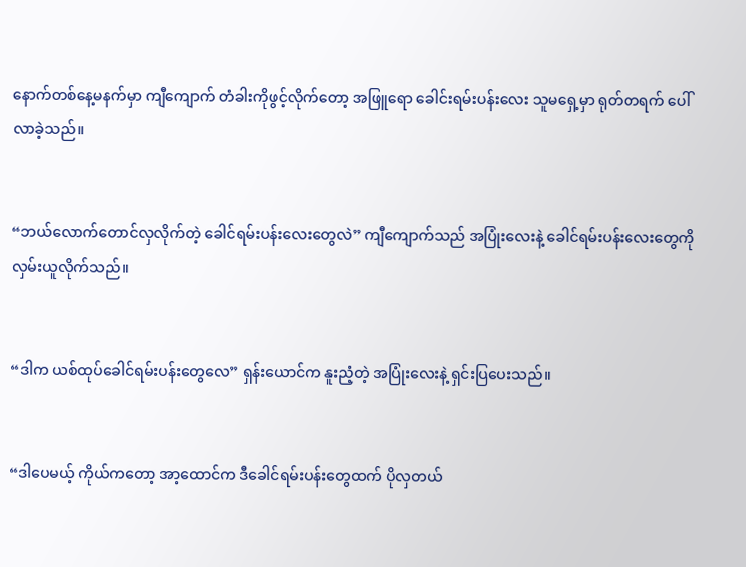နောက်တစ်နေ့မနက်မှာ ကျီကျောက် တံခါးကိုဖွင့်လိုက်တော့ အဖြူရော ခေါင်းရမ်းပန်းလေး သူမရှေ့မှာ ရုတ်တရက် ပေါ်လာခဲ့သည်။


“ဘယ်လောက်တောင်လှလိုက်တဲ့ ခေါင်ရမ်းပန်းလေးတွေလဲ” ကျီကျောက်သည် အပြုံးလေးနဲ့ ခေါင်ရမ်းပန်းလေးတွေကို လှမ်းယူလိုက်သည်။


“ဒါက ယစ်ထုပ်ခေါင်ရမ်းပန်းတွေလေ” ရှန်းယောင်က နူးညံ့တဲ့ အပြုံးလေးနဲ့ ရှင်းပြပေးသည်။


“ဒါပေမယ့် ကိုယ်ကတော့ အာ့ထောင်က ဒီခေါင်ရမ်းပန်းတွေထက် ပိုလှတယ်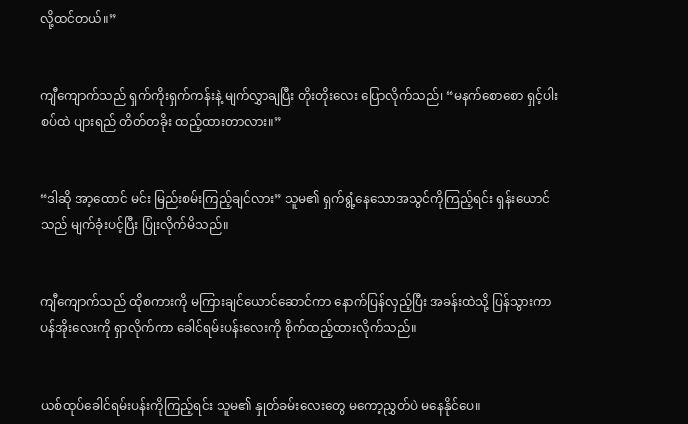လို့ထင်တယ်။”


ကျီကျောက်သည် ရှက်ကိုးရှက်ကန်းနဲ့ မျက်လွှာချပြီး တိုးတိုးလေး ပြောလိုက်သည်၊ “မနက်စောစော ရှင့်ပါးစပ်ထဲ ပျားရည် တိတ်တခိုး ထည့်ထားတာလား။”


“ဒါဆို အာ့ထောင် မင်း မြည်းစမ်းကြည့်ချင်လား” သူမ၏ ရှက်ရွံ့နေသောအသွင်ကိုကြည့်ရင်း ရှန်းယောင်သည် မျက်ခုံးပင့်ပြီး ပြုံးလိုက်မိသည်။


ကျီကျောက်သည် ထိုစကားကို မကြားချင်ယောင်ဆောင်ကာ နောက်ပြန်လှည့်ပြီး အခန်းထဲသို့ ပြန်သွားကာ ပန်အိုးလေးကို ရှာလိုက်ကာ ခေါင်ရမ်းပန်းလေးကို စိုက်ထည့်ထားလိုက်သည်။


ယစ်ထုပ်ခေါင်ရမ်းပန်းကိုကြည့်ရင်း သူမ၏ နှုတ်ခမ်းလေးတွေ မကော့ညွှတ်ပဲ မနေနိုင်ပေ။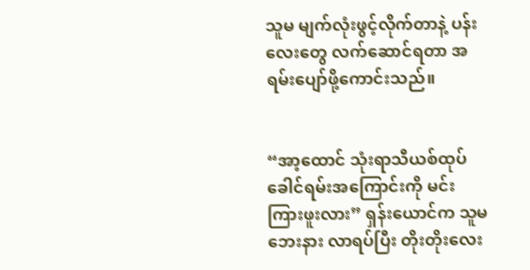သူမ မျက်လုံးဖွင့်လိုက်တာနဲ့ ပန်းလေးတွေ လက်ဆောင်ရတာ အရမ်းပျော်ဖို့ကောင်းသည်။


“အာ့ထောင် သုံးရာသီယစ်ထုပ်ခေါင်ရမ်းအကြောင်းကို မင်းကြားဖူးလား” ရှန်းယောင်က သူမဘေးနား လာရပ်ပြီး တိုးတိုးလေး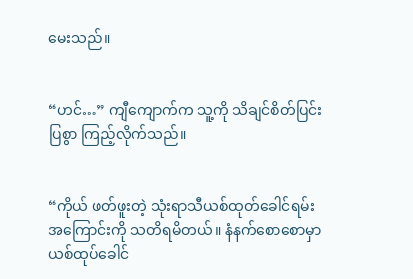မေးသည်။


“ဟင်…” ကျီကျောက်က သူ့ကို သိချင်စိတ်ပြင်းပြစွာ ကြည့်လိုက်သည်။


“ကိုယ် ဖတ်ဖူးတဲ့ သုံးရာသီယစ်ထုတ်ခေါင်ရမ်းအကြောင်းကို သတိရမိတယ်။ နံနက်စောစောမှာ ယစ်ထုပ်ခေါင်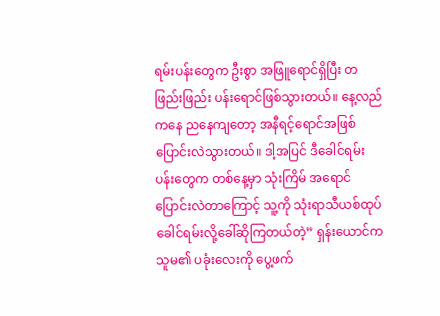ရမ်းပန်းတွေက ဦးစွာ အဖြူရောင်ရှိပြီး တဖြည်းဖြည်း ပန်းရောင်ဖြစ်သွားတယ်။ နေ့လည်ကနေ ညနေကျတော့ အနီရင့်ရောင်အဖြစ် ပြောင်းလဲသွားတယ်။ ဒါ့အပြင် ဒီခေါင်ရမ်းပန်းတွေက တစ်နေ့မှာ သုံးကြိမ် အရောင်ပြောင်းလဲတာကြောင့် သူ့ကို သုံးရာသီယစ်ထုပ်ခေါင်ရမ်းလို့ခေါ်ဆိုကြတယ်တဲ့” ရှန်းယောင်က သူမ၏ ပခုံးလေးကို ပွေ့ဖက်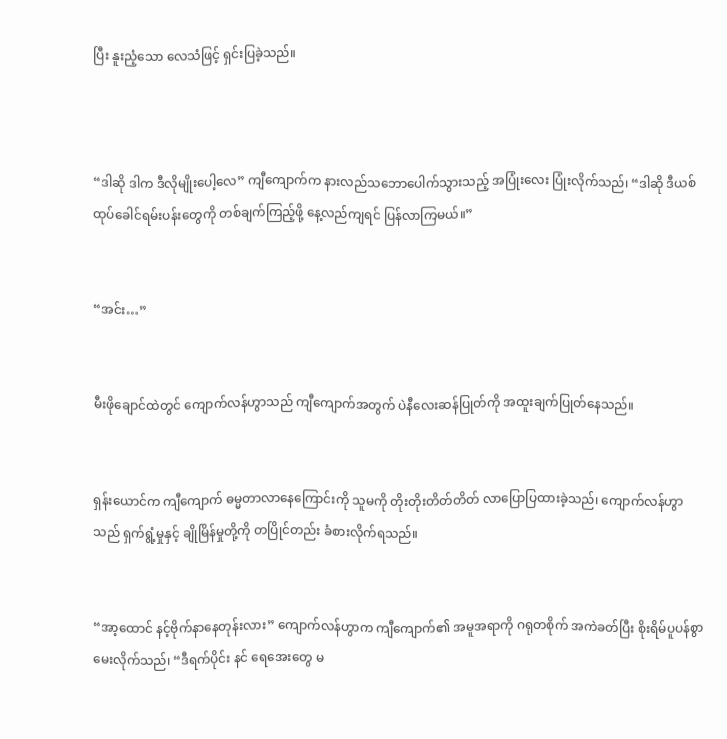ပြီး နူးညံ့သော လေသံဖြင့် ရှင်းပြခဲ့သည်။



“ဒါဆို ဒါက ဒီလိုမျိုးပေါ့လေ” ကျီကျောက်က နားလည်သဘောပေါက်သွားသည့် အပြုံးလေး ပြုံးလိုက်သည်၊ “ဒါဆို ဒီယစ်ထုပ်ခေါင်ရမ်းပန်းတွေကို တစ်ချက်ကြည့်ဖို့ နေ့လည်ကျရင် ပြန်လာကြမယ်။”


“အင်း…”


မီးဖိုချောင်ထဲတွင် ကျောက်လန်ဟွာသည် ကျီကျောက်အတွက် ပဲနီလေးဆန်ပြုတ်ကို အထူးချက်ပြုတ်နေသည်။


ရှန်းယောင်က ကျီကျောက် ဓမ္မတာလာနေကြောင်းကို သူမကို တိုးတိုးတိတ်တိတ် လာပြောပြထားခဲ့သည်၊ ကျောက်လန်ဟွာသည် ရှက်ရွံ့မှုနှင့် ချိုမြိန်မှုတို့ကို တပြိုင်တည်း ခံစားလိုက်ရသည်။


“အာ့ထောင် နင့်ဗိုက်နာနေတုန်းလား” ကျောက်လန်ဟွာက ကျီကျောက်၏ အမူအရာကို ဂရုတစိုက် အကဲခတ်ပြီး စိုးရိမ်ပူပန်စွာ မေးလိုက်သည်၊ “ဒီရက်ပိုင်း နင် ရေအေးတွေ မ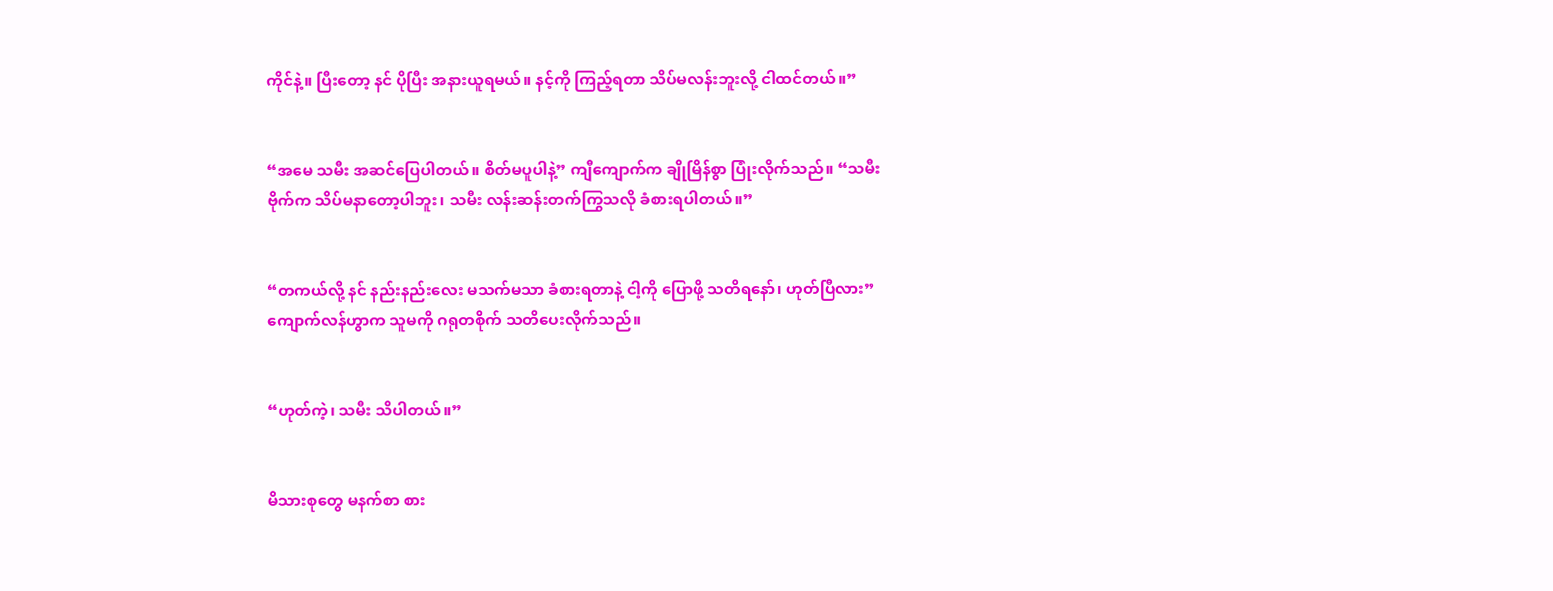ကိုင်နဲ့။ ပြီးတော့ နင် ပိုပြီး အနားယူရမယ်။ နင့်ကို ကြည့်ရတာ သိပ်မလန်းဘူးလို့ ငါထင်တယ်။”


“အမေ သမီး အဆင်ပြေပါတယ်။ စိတ်မပူပါနဲ့” ကျီကျောက်က ချိုမြိန်စွာ ပြုံးလိုက်သည်။ “သမီးဗိုက်က သိပ်မနာတော့ပါဘူး၊ သမီး လန်းဆန်းတက်ကြွသလို ခံစားရပါတယ်။”


“တကယ်လို့ နင် နည်းနည်းလေး မသက်မသာ ခံစားရတာနဲ့ ငါ့ကို ပြောဖို့ သတိရနော်၊ ဟုတ်ပြီလား” ကျောက်လန်ဟွာက သူမကို ဂရုတစိုက် သတိပေးလိုက်သည်။


“ဟုတ်ကဲ့၊ သမီး သိပါတယ်။”


မိသားစုတွေ မနက်စာ စား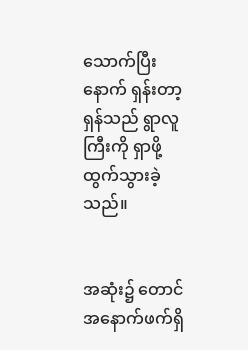သောက်ပြီးနောက် ရှန်းတာ့ရှန်သည် ရွာလူကြီးကို ရှာဖို့ ထွက်သွားခဲ့သည်။


အဆုံး၌ တောင်အနောက်ဖက်ရှိ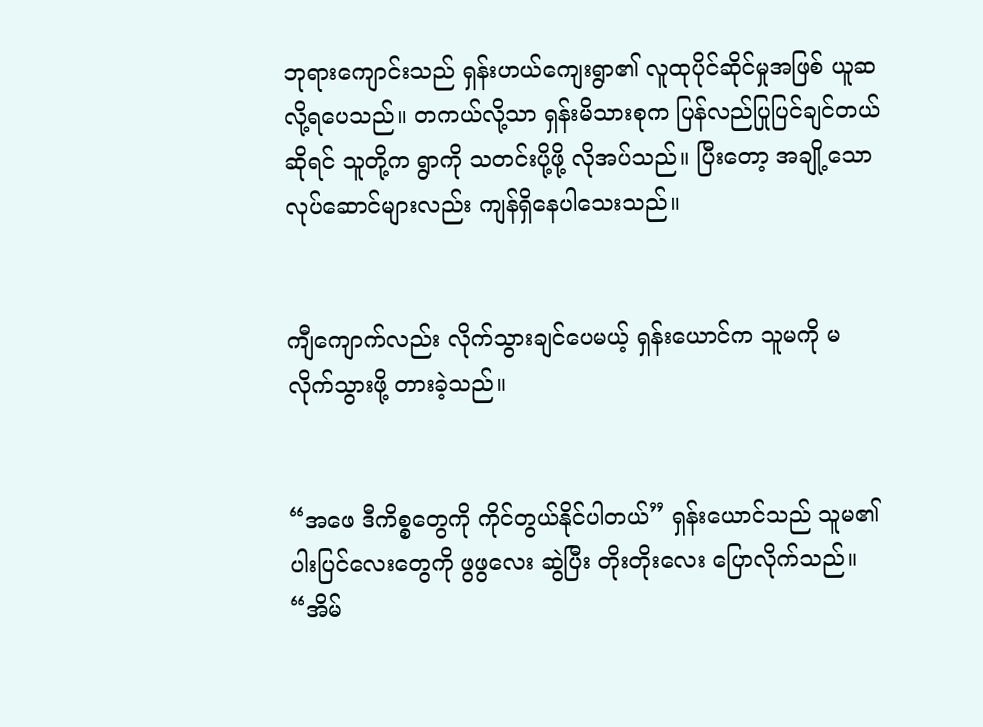ဘုရားကျောင်းသည် ရှန်းဟယ်ကျေးရွာ၏ လူထုပိုင်ဆိုင်မှုအဖြစ် ယူဆလို့ရပေသည်။ တကယ်လို့သာ ရှန်းမိသားစုက ပြန်လည်ပြုပြင်ချင်တယ်ဆိုရင် သူတို့က ရွာကို သတင်းပို့ဖို့ လိုအပ်သည်။ ပြီးတော့ အချို့သော လုပ်ဆောင်များလည်း ကျန်ရှိနေပါသေးသည်။


ကျီကျောက်လည်း လိုက်သွားချင်ပေမယ့် ရှန်းယောင်က သူမကို မလိုက်သွားဖို့ တားခဲ့သည်။


“အဖေ ဒီကိစ္စတွေကို ကိုင်တွယ်နိုင်ပါတယ်” ရှန်းယောင်သည် သူမ၏ ပါးပြင်လေးတွေကို ဖွဖွလေး ဆွဲပြီး တိုးတိုးလေး ပြောလိုက်သည်။ “အိမ်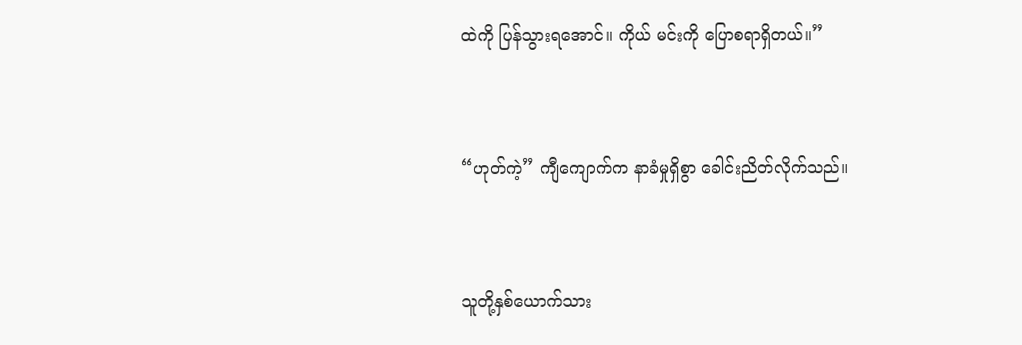ထဲကို ပြန်သွားရအောင်။ ကိုယ် မင်းကို ပြောစရာရှိတယ်။”


“ဟုတ်ကဲ့” ကျီကျောက်က နာခံမှုရှိစွာ ခေါင်းညိတ်လိုက်သည်။


သူတို့နှစ်ယောက်သား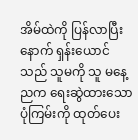အိမ်ထဲကို ပြန်လာပြီးနောက် ရှန်းယောင်သည် သူမကို သူ မနေ့ညက ရေးဆွဲထားသော ပုံကြမ်းကို ထုတ်ပေး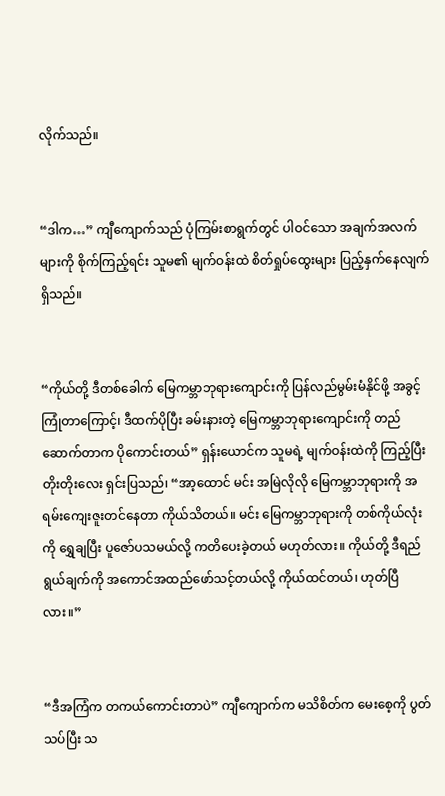လိုက်သည်။


“ဒါက…” ကျီကျောက်သည် ပုံကြမ်းစာရွက်တွင် ပါဝင်သော အချက်အလက်များကို စိုက်ကြည့်ရင်း သူမ၏ မျက်ဝန်းထဲ စိတ်ရှုပ်ထွေးများ ပြည့်နှက်နေလျက်ရှိသည်။


“ကိုယ်တို့ ဒီတစ်ခေါက် မြေကမ္ဘာဘုရားကျောင်းကို ပြန်လည်မွမ်းမံနိုင်ဖို့ အခွင့်ကြုံတာကြောင့်၊ ဒီထက်ပိုပြီး ခမ်းနားတဲ့ မြေကမ္ဘာဘုရားကျောင်းကို တည်ဆောက်တာက ပိုကောင်းတယ်” ရှန်းယောင်က သူမရဲ့ မျက်ဝန်းထဲကို ကြည့်ပြီး တိုးတိုးလေး ရှင်းပြသည်၊ “အာ့ထောင် မင်း အမြဲလိုလို မြေကမ္ဘာဘုရားကို အရမ်းကျေးဇူးတင်နေတာ ကိုယ်သိတယ်။ မင်း မြေကမ္ဘာဘုရားကို တစ်ကိုယ်လုံးကို ရွှေချပြီး ပူဇော်ပသမယ်လို့ ကတိပေးခဲ့တယ် မဟုတ်လား။ ကိုယ်တို့ ဒီရည်ရွယ်ချက်ကို အကောင်အထည်ဖော်သင့်တယ်လို့ ကိုယ်ထင်တယ်၊ ဟုတ်ပြီလား။”


“ဒီအကြံက တကယ်ကောင်းတာပဲ” ကျီကျောက်က မသိစိတ်က မေးစေ့ကို ပွတ်သပ်ပြီး သ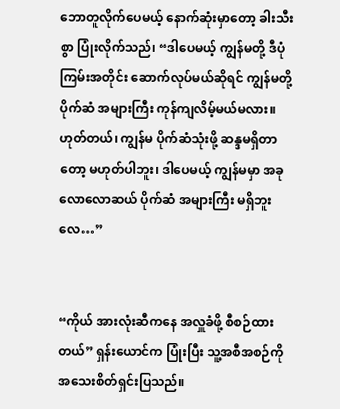ဘောတူလိုက်ပေမယ့် နောက်ဆုံးမှာတော့ ခါးသီးစွာ ပြုံးလိုက်သည်၊ “ဒါပေမယ့် ကျွန်မတို့ ဒီပုံကြမ်းအတိုင်း ဆောက်လုပ်မယ်ဆိုရင် ကျွန်မတို့ ပိုက်ဆံ အများကြီး ကုန်ကျလိမ့်မယ်မလား။ ဟုတ်တယ်၊ ကျွန်မ ပိုက်ဆံသုံးဖို့ ဆန္ဒမရှိတာတော့ မဟုတ်ပါဘူး၊ ဒါပေမယ့် ကျွန်မမှာ အခုလောလောဆယ် ပိုက်ဆံ အများကြီး မရှိဘူးလေ…”


“ကိုယ် အားလုံးဆီကနေ အလှူခံဖို့ စီစဉ်ထားတယ်” ရှန်းယောင်က ပြုံးပြီး သူ့အစီအစဉ်ကို အသေးစိတ်ရှင်းပြသည်။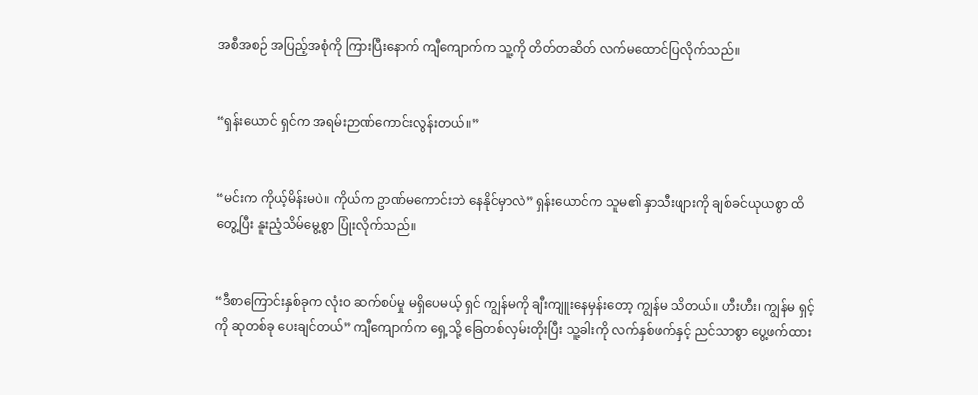အစီအစဉ် အပြည့်အစုံကို ကြားပြီးနောက် ကျီကျောက်က သူ့ကို တိတ်တဆိတ် လက်မထောင်ပြလိုက်သည်။


“ရှန်းယောင် ရှင်က အရမ်းဉာဏ်ကောင်းလွန်းတယ်။”


“မင်းက ကိုယ့်မိန်းမပဲ။ ကိုယ်က ဥာဏ်မကောင်းဘဲ နေနိုင်မှာလဲ” ရှန်းယောင်က သူမ၏ နှာသီးဖျားကို ချစ်ခင်ယုယစွာ ထိတွေ့ပြီး နူးညံ့သိမ်မွေ့စွာ ပြုံးလိုက်သည်။


“ဒီစာကြောင်းနှစ်ခုက လုံးဝ ဆက်စပ်မှု မရှိပေမယ့် ရှင် ကျွန်မကို ချီးကျူးနေမှန်းတော့ ကျွန်မ သိတယ်။ ဟီးဟီး၊ ကျွန်မ ရှင့်ကို ဆုတစ်ခု ပေးချင်တယ်” ကျီကျောက်က ရှေ့သို့ ခြေတစ်လှမ်းတိုးပြီး သူ့ခါးကို လက်နှစ်ဖက်နှင့် ညင်သာစွာ ပွေ့ဖက်ထား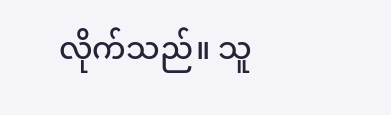လိုက်သည်။ သူ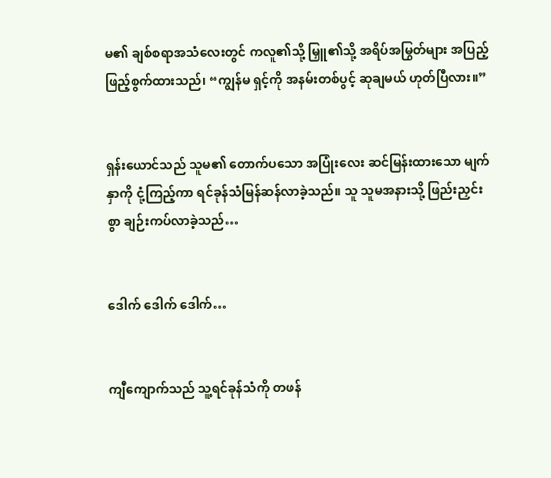မ၏ ချစ်စရာအသံလေးတွင် ကလူ၏သို့ မြှူ၏သို့ အရိပ်အမြွတ်များ အပြည့်ဖြည့်စွက်ထားသည်၊ “ကျွန်မ ရှင့်ကို အနမ်းတစ်ပွင့် ဆုချမယ် ဟုတ်ပြီလား။”


ရှန်းယောင်သည် သူမ၏ တောက်ပသော အပြုံးလေး ဆင်မြန်းထားသော မျက်နှာကို ငုံ့ကြည့်ကာ ရင်ခုန်သံမြန်ဆန်လာခဲ့သည်။ သူ သူမအနားသို့ ဖြည်းညှင်းစွာ ချဉ်းကပ်လာခဲ့သည်…


ဒေါက် ဒေါက် ဒေါက်…


ကျီကျောက်သည် သူ့ရင်ခုန်သံကို တဖန်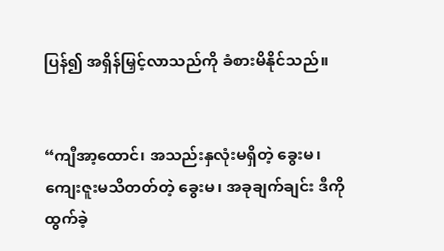ပြန်၍ အရှိန်မြှင့်လာသည်ကို ခံစားမိနိုင်သည်။


“ကျီအာ့ထောင်၊ အသည်းနှလုံးမရှိတဲ့ ခွေးမ၊ ကျေးဇူးမသိတတ်တဲ့ ခွေးမ၊ အခုချက်ချင်း ဒီကို ထွက်ခဲ့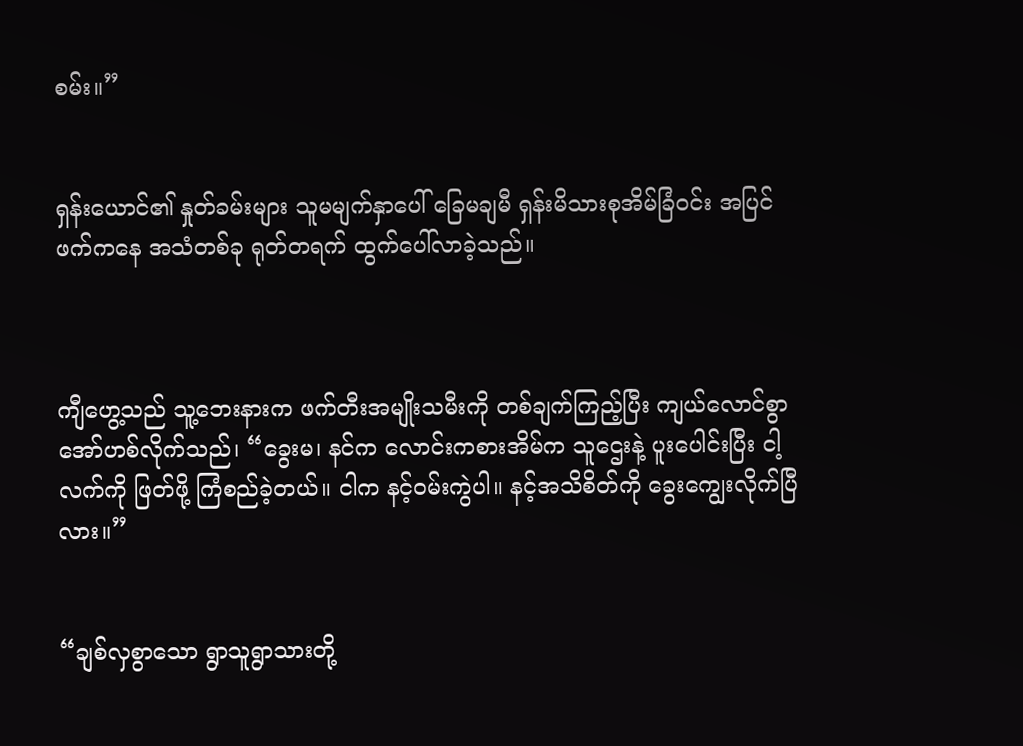စမ်း။”


ရှန်းယောင်၏ နှုတ်ခမ်းများ သူမမျက်နှာပေါ် ခြေမချမီ ရှန်းမိသားစုအိမ်ခြံဝင်း အပြင်ဖက်ကနေ အသံတစ်ခု ရုတ်တရက် ထွက်ပေါ်လာခဲ့သည်။



ကျီဟွေ့သည် သူ့ဘေးနားက ဖက်တီးအမျိုးသမီးကို တစ်ချက်ကြည့်ပြီး ကျယ်လောင်စွာ အော်ဟစ်လိုက်သည်၊ “ခွေးမ၊ နင်က လောင်းကစားအိမ်က သူဌေးနဲ့ ပူးပေါင်းပြီး ငါ့လက်ကို ဖြတ်ဖို့ ကြံစည်ခဲ့တယ်။ ငါက နင့်ဝမ်းကွဲပါ။ နင့်အသိစိတ်ကို ခွေးကျွေးလိုက်ပြီလား။”


“ချစ်လှစွာသော ရွာသူရွာသားတို့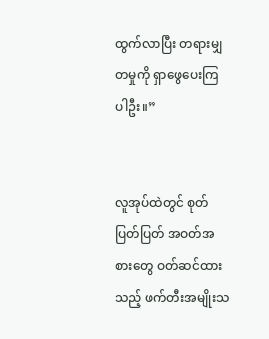ထွက်လာပြီး တရားမျှတမှုကို ရှာဖွေပေးကြပါဦး။”


လူအုပ်ထဲတွင် စုတ်ပြတ်ပြတ် အဝတ်အစားတွေ ဝတ်ဆင်ထားသည့် ဖက်တီးအမျိုးသ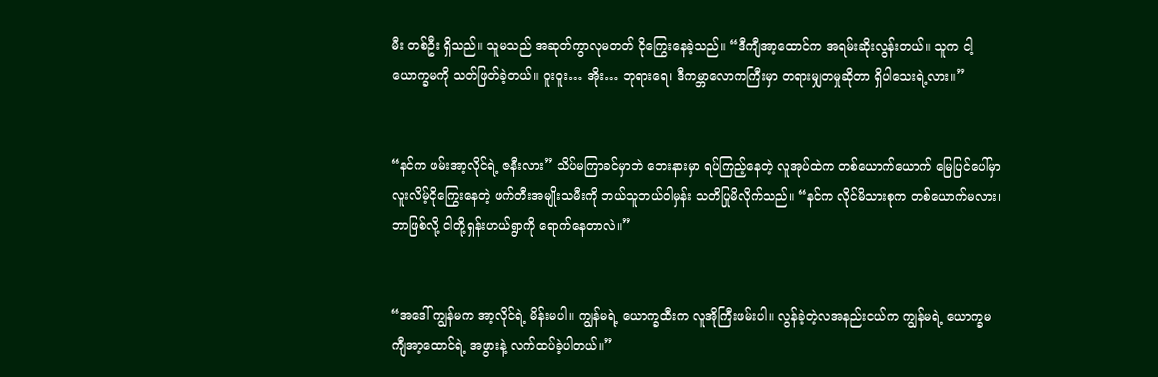မီး တစ်ဦး ရှိသည်။ သူမသည် အဆုတ်ကွာလုမတတ် ငိုကြွေးနေခဲ့သည်။ “ဒီကျီအာ့ထောင်က အရမ်းဆိုးလွန်းတယ်။ သူက ငါ့ယောက္ခမကို သတ်ဖြတ်ခဲ့တယ်။ ဝူးဝူး… အိုး… ဘုရားရေ၊ ဒီကမ္ဘာလောကကြီးမှာ တရားမျှတမှုဆိုတာ ရှိပါသေးရဲ့လား။”


“နင်က ဖမ်းအာ့လိုင်ရဲ့ ဇနီးလား” သိပ်မကြာခင်မှာဘဲ ဘေးနားမှာ ရပ်ကြည့်နေတဲ့ လူအုပ်ထဲက တစ်ယောက်ယောက် မြေပြင်ပေါ်မှာ လူးလိမ့်ငိုကြွေးနေတဲ့ ဖက်တီးအမျိုးသမီးကို ဘယ်သူဘယ်ဝါမှန်း သတိပြုမိလိုက်သည်။ “နင်က လိုင်မိသားစုက တစ်ယောက်မလား၊ ဘာဖြစ်လို့ ငါတို့ရှန်းဟယ်ရွာကို ရောက်နေတာလဲ။”


“အဒေါ် ကျွန်မက အာ့လိုင်ရဲ့ မိန်းမပါ။ ကျွန်မရဲ့ ယောက္ခထီးက လူအိုကြီးဖမ်းပါ။ လွန်ခဲ့တဲ့လအနည်းငယ်က ကျွန်မရဲ့ ယောက္ခမ ကျီအာ့ထောင်ရဲ့ အဖွားနဲ့ လက်ထပ်ခဲ့ပါတယ်။”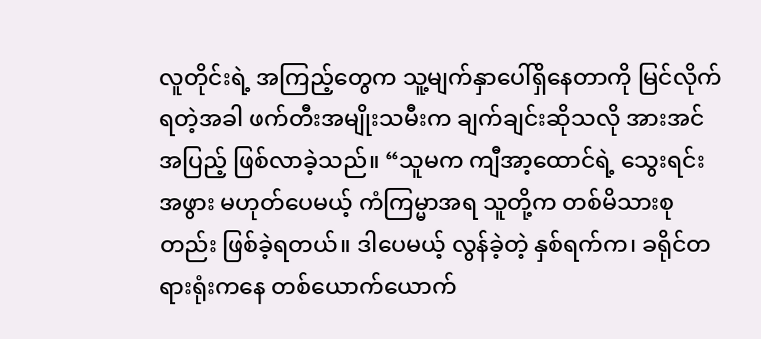လူတိုင်းရဲ့ အကြည့်တွေက သူ့မျက်နှာပေါ်ရှိနေတာကို မြင်လိုက်ရတဲ့အခါ ဖက်တီးအမျိုးသမီးက ချက်ချင်းဆိုသလို အားအင်အပြည့် ဖြစ်လာခဲ့သည်။ “သူမက ကျီအာ့ထောင်ရဲ့ သွေးရင်းအဖွား မဟုတ်ပေမယ့် ကံကြမ္မာအရ သူတို့က တစ်မိသားစုတည်း ဖြစ်ခဲ့ရတယ်။ ဒါပေမယ့် လွန်ခဲ့တဲ့ နှစ်ရက်က၊ ခရိုင်တရားရုံးကနေ တစ်ယောက်ယောက်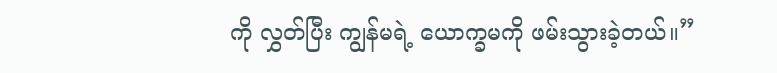ကို လွှတ်ပြီး ကျွန်မရဲ့ ယောက္ခမကို ဖမ်းသွားခဲ့တယ်။”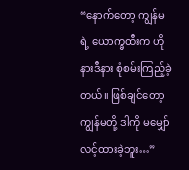“နောက်တော့ ကျွန်မရဲ့ ယောက္ခထီးက ဟိုနားဒီနား စုံစမ်းကြည့်ခဲ့တယ်။ ဖြစ်ချင်တော့ ကျွန်မတို့ ဒါကို မမျှော်လင့်ထားခဲ့ဘူး…”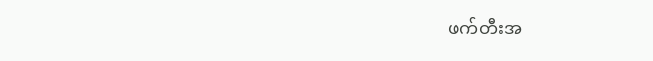ဖက်တီးအ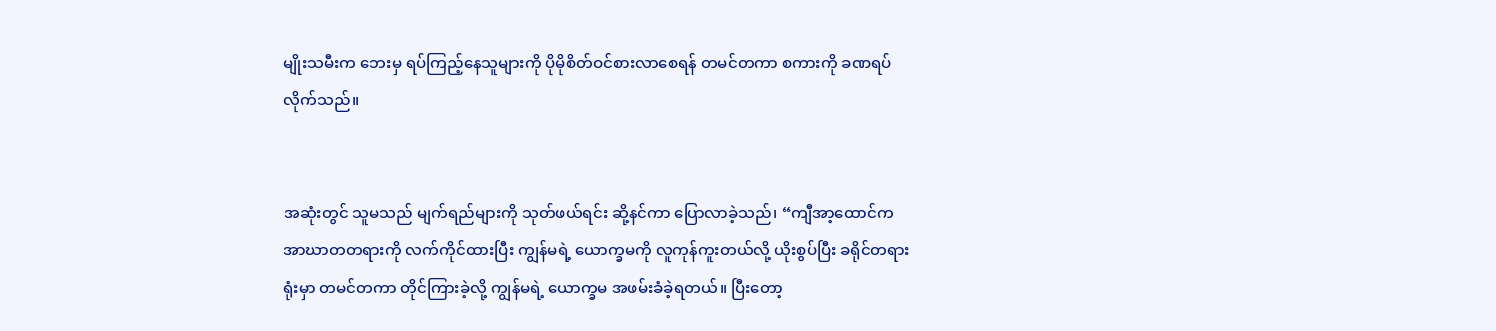မျိုးသမီးက ဘေးမှ ရပ်ကြည့်နေသူများကို ပိုမိုစိတ်ဝင်စားလာစေရန် တမင်တကာ စကားကို ခဏရပ်လိုက်သည်။


အဆုံးတွင် သူမသည် မျက်ရည်များကို သုတ်ဖယ်ရင်း ဆို့နင်ကာ ပြောလာခဲ့သည်၊ “ကျီအာ့ထောင်က အာဃာတတရားကို လက်ကိုင်ထားပြီး ကျွန်မရဲ့ ယောက္ခမကို လူကုန်ကူးတယ်လို့ ယိုးစွပ်ပြီး ခရိုင်တရားရုံးမှာ တမင်တကာ တိုင်ကြားခဲ့လို့ ကျွန်မရဲ့ ယောက္ခမ အဖမ်းခံခဲ့ရတယ်။ ပြီးတော့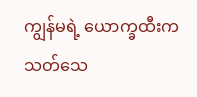ကျွန်မရဲ့ ယောက္ခထီးက သတ်သေ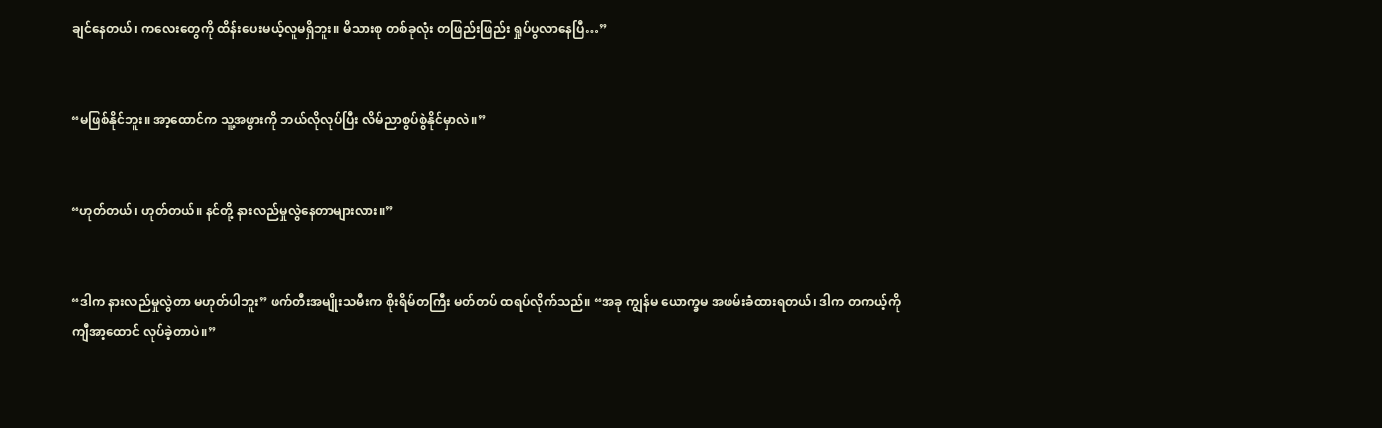ချင်နေတယ်၊ ကလေးတွေကို ထိန်းပေးမယ့်လူမရှိဘူး။ မိသားစု တစ်ခုလုံး တဖြည်းဖြည်း ရှုပ်ပွလာနေပြီ…”


“မဖြစ်နိုင်ဘူး။ အာ့ထောင်က သူ့အဖွားကို ဘယ်လိုလုပ်ပြီး လိမ်ညာစွပ်စွဲနိုင်မှာလဲ။”


“ဟုတ်တယ်၊ ဟုတ်တယ်။ နင်တို့ နားလည်မှုလွဲနေတာများလား။”


“ဒါက နားလည်မှုလွဲတာ မဟုတ်ပါဘူး” ဖက်တီးအမျိုးသမီးက စိုးရိမ်တကြီး မတ်တပ် ထရပ်လိုက်သည်။ “အခု ကျွန်မ ယောက္ခမ အဖမ်းခံထားရတယ်၊ ဒါက တကယ့်ကို ကျီအာ့ထောင် လုပ်ခဲ့တာပဲ။”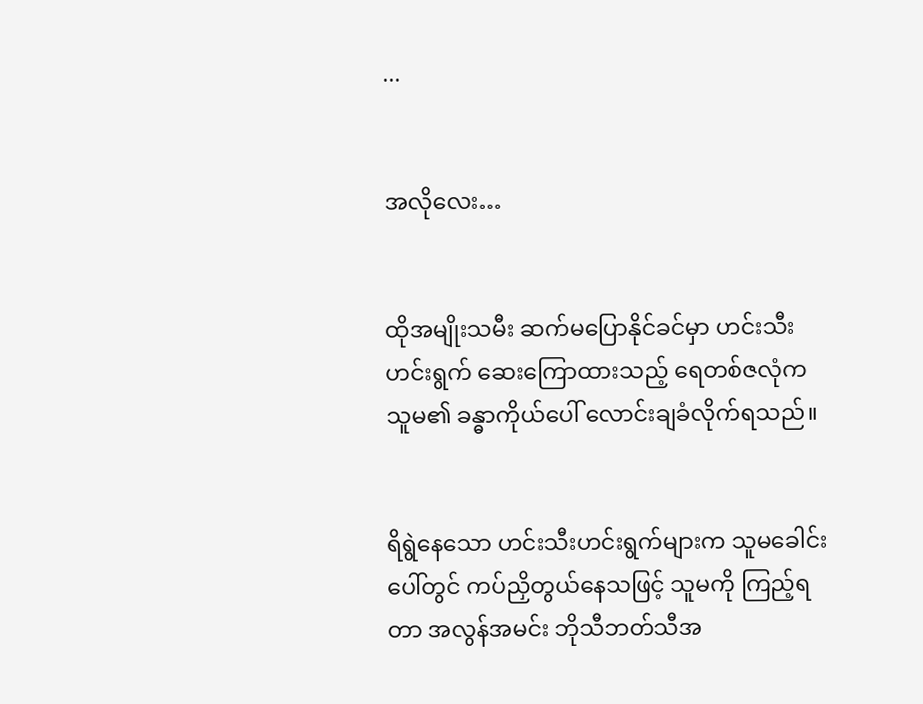...


အလိုလေး…


ထိုအမျိုးသမီး ဆက်မပြောနိုင်ခင်မှာ ဟင်းသီးဟင်းရွက် ဆေးကြောထားသည့် ရေတစ်ဇလုံက သူမ၏ ခန္ဓာကိုယ်ပေါ် လောင်းချခံလိုက်ရသည်။


ရိရွဲနေသော ဟင်းသီးဟင်းရွက်များက သူမခေါင်းပေါ်တွင် ကပ်ညှိတွယ်နေသဖြင့် သူမကို ကြည့်ရတာ အလွန်အမင်း ဘိုသီဘတ်သီအ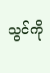သွင်ကို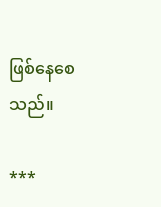ဖြစ်နေစေသည်။

***